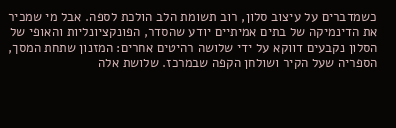כשמדברים על עיצוב סלון, רוב תשומת הלב הולכת לספה. אבל מי שמכיר את הדינמיקה של בתים אמיתיים יודע שהסדר, הפונקציונליות והאופי של הסלון נקבעים דווקא על ידי שלושה רהיטים אחרים: המזנון שתחת המסך, הספריה שעל הקיר ושולחן הקפה שבמרכז. שלושת אלה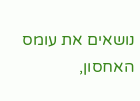נושאים את עומס האחסון,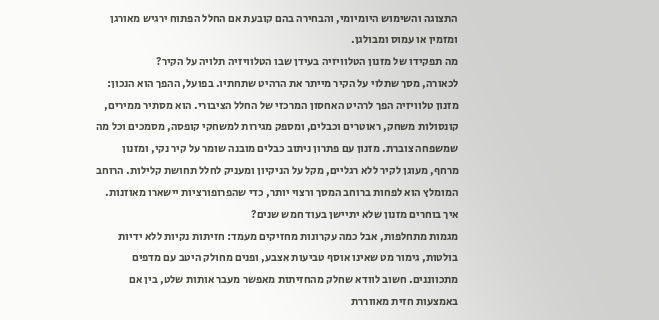התצוגה והשימוש היומיומי, והבחירה בהם קובעת אם החלל הפתוח ירגיש מאורגן ומזמין או עמוס ומבולגן.
מה תפקידו של מזנון הטלוויזיה בעידן שבו הטלוויזיה תלויה על הקיר?
לכאורה, מסך שתלוי על הקיר מייתר את הרהיט שתחתיו. בפועל, ההפך הוא הנכון: מזנון טלוויזיה הפך לרהיט האחסון המרכזי של החלל הציבורי. הוא מסתיר ממירים, קונסולות משחק, ראוטרים וכבלים, ומספק מגירות למשחקי קופסה, מסמכים וכל מה שמשפחה צוברת. מזנון עם פתרון ניתוב כבלים מובנה שומר על קיר נקי, ומזנון מרחף, מעוגן לקיר ללא רגליים, מקל על הניקיון ומעניק לחלל תחושת קלילות. הרוחב המומלץ הוא לפחות ברוחב המסך ורצוי יותר, כדי שהפרופורציות יישארו מאוזנות.
איך בוחרים מזנון שלא יתיישן בעוד חמש שנים?
מגמות מתחלפות, אבל כמה עקרונות מחזיקים מעמד: חזיתות נקיות ללא ידיות בולטות, גימור מט שאינו אוסף טביעות אצבע, ופנים מחולק היטב עם מדפים מתכווננים. חשוב לוודא שחלק מהחזיתות מאפשר מעבר אותות שלט, בין אם באמצעות חזית מאווררת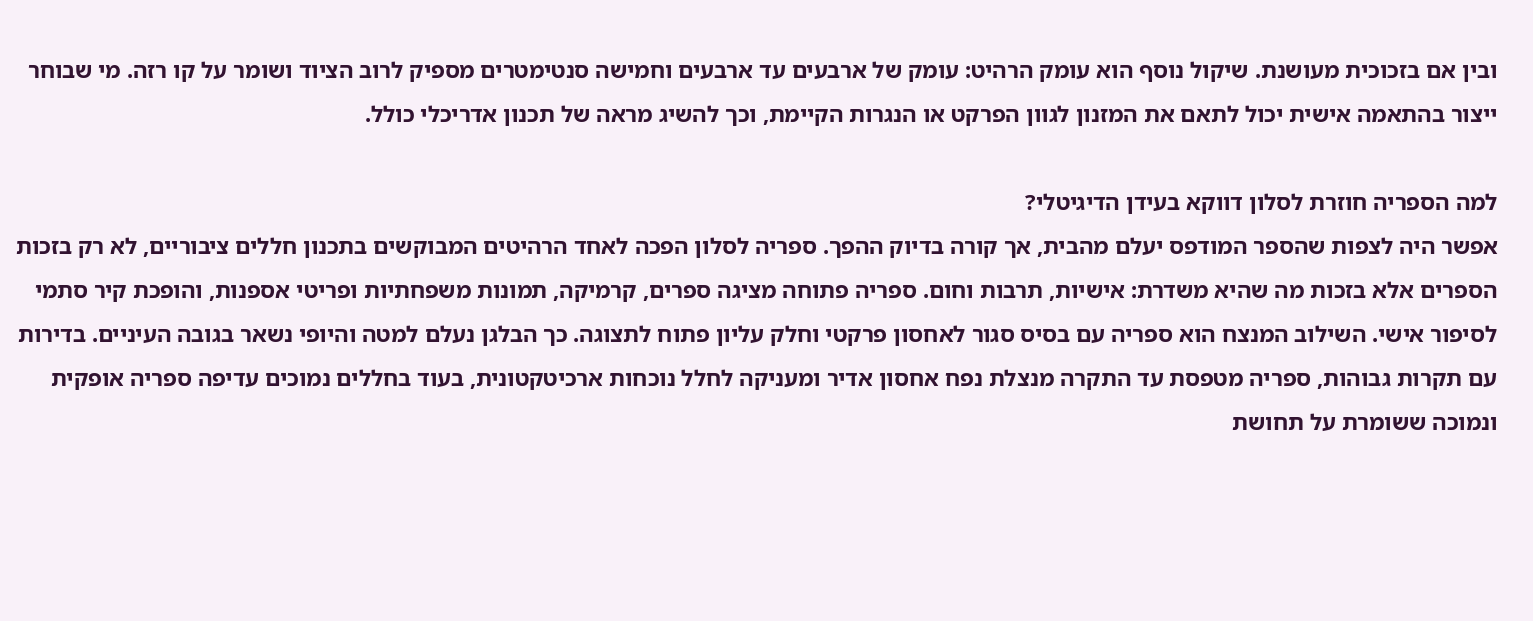ובין אם בזכוכית מעושנת. שיקול נוסף הוא עומק הרהיט: עומק של ארבעים עד ארבעים וחמישה סנטימטרים מספיק לרוב הציוד ושומר על קו רזה. מי שבוחר ייצור בהתאמה אישית יכול לתאם את המזנון לגוון הפרקט או הנגרות הקיימת, וכך להשיג מראה של תכנון אדריכלי כולל.

למה הספריה חוזרת לסלון דווקא בעידן הדיגיטלי?
אפשר היה לצפות שהספר המודפס יעלם מהבית, אך קורה בדיוק ההפך. ספריה לסלון הפכה לאחד הרהיטים המבוקשים בתכנון חללים ציבוריים, לא רק בזכות הספרים אלא בזכות מה שהיא משדרת: אישיות, תרבות וחום. ספריה פתוחה מציגה ספרים, קרמיקה, תמונות משפחתיות ופריטי אספנות, והופכת קיר סתמי לסיפור אישי. השילוב המנצח הוא ספריה עם בסיס סגור לאחסון פרקטי וחלק עליון פתוח לתצוגה. כך הבלגן נעלם למטה והיופי נשאר בגובה העיניים. בדירות עם תקרות גבוהות, ספריה מטפסת עד התקרה מנצלת נפח אחסון אדיר ומעניקה לחלל נוכחות ארכיטקטונית, בעוד בחללים נמוכים עדיפה ספריה אופקית ונמוכה ששומרת על תחושת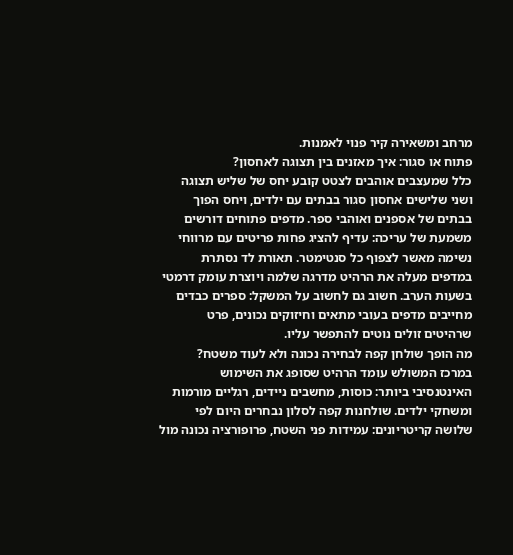מרחב ומשאירה קיר פנוי לאמנות.
פתוח או סגור: איך מאזנים בין תצוגה לאחסון?
כלל שמעצבים אוהבים לצטט קובע יחס של שליש תצוגה ושני שלישים אחסון סגור בבתים עם ילדים, ויחס הפוך בבתים של אספנים ואוהבי ספר. מדפים פתוחים דורשים משמעת של עריכה: עדיף להציג פחות פריטים עם מרווחי נשימה מאשר לצפוף כל סנטימטר. תאורת לד נסתרת במדפים מעלה את הרהיט מדרגה שלמה ויוצרת עומק דרמטי בשעות הערב. חשוב גם לחשוב על המשקל: ספרים כבדים מחייבים מדפים בעובי מתאים וחיזוקים נכונים, פרט שרהיטים זולים נוטים להתפשר עליו.
מה הופך שולחן קפה לבחירה נכונה ולא לעוד משטח?
במרכז המשולש עומד הרהיט שסופג את השימוש האינטנסיבי ביותר: כוסות, מחשבים ניידים, רגליים מורמות ומשחקי ילדים. שולחנות קפה לסלון נבחרים היום לפי שלושה קריטריונים: עמידות פני השטח, פרופורציה נכונה מול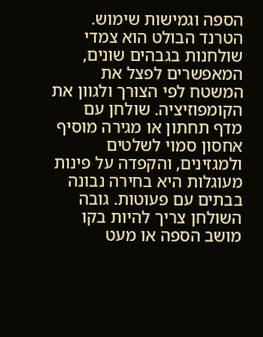הספה וגמישות שימוש. הטרנד הבולט הוא צמדי שולחנות בגבהים שונים, המאפשרים לפצל את המשטח לפי הצורך ולגוון את הקומפוזיציה. שולחן עם מדף תחתון או מגירה מוסיף אחסון סמוי לשלטים ולמגזינים, והקפדה על פינות מעוגלות היא בחירה נבונה בבתים עם פעוטות. גובה השולחן צריך להיות בקו מושב הספה או מעט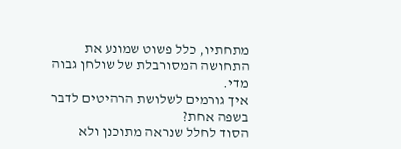מתחתיו, כלל פשוט שמונע את התחושה המסורבלת של שולחן גבוה מדי.
איך גורמים לשלושת הרהיטים לדבר בשפה אחת?
הסוד לחלל שנראה מתוכנן ולא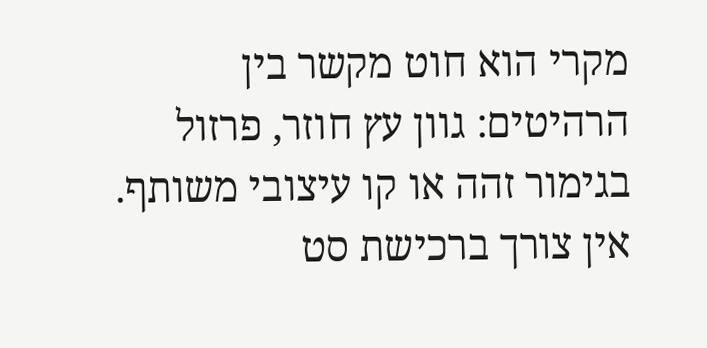מקרי הוא חוט מקשר בין הרהיטים: גוון עץ חוזר, פרזול בגימור זהה או קו עיצובי משותף. אין צורך ברכישת סט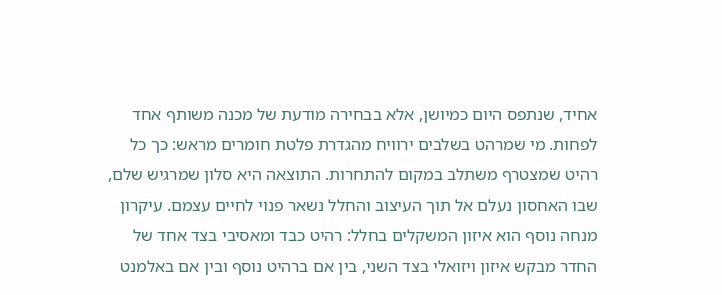אחיד, שנתפס היום כמיושן, אלא בבחירה מודעת של מכנה משותף אחד לפחות. מי שמרהט בשלבים ירוויח מהגדרת פלטת חומרים מראש: כך כל רהיט שמצטרף משתלב במקום להתחרות. התוצאה היא סלון שמרגיש שלם, שבו האחסון נעלם אל תוך העיצוב והחלל נשאר פנוי לחיים עצמם. עיקרון מנחה נוסף הוא איזון המשקלים בחלל: רהיט כבד ומאסיבי בצד אחד של החדר מבקש איזון ויזואלי בצד השני, בין אם ברהיט נוסף ובין אם באלמנט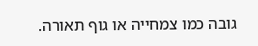גובה כמו צמחייה או גוף תאורה.